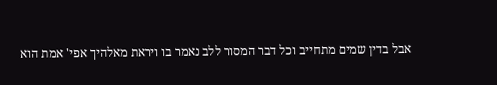אבל בדין שמים מתחייב וכל דבר המסור ללב נאמר בו ויראת מאלהיך אפי' אמת הוא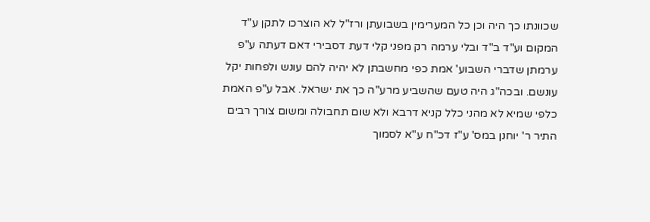שכוונתו כך היה וכן כל המערימין בשבועתן ורז"ל לא הוצרכו לתקן ע"ד המקום וע"ד ב"ד ובלי ערמה רק מפני קלי דעת דסבירי דאם דעתה ע"פ ערמתן שדברי השבוע' אמת כפי מחשבתן לא יהיה להם עונש ולפחות יקל עונשם. ובכה"ג היה טעם שהשביע מרע"ה כך את ישראל. אבל ע"פ האמת כלפי שמיא לא מהני כלל קניא דרבא ולא שום תחבולה ומשום צורך רבים התיר ר' יוחנן במס' ע"ז דכ"ח ע"א לסמוך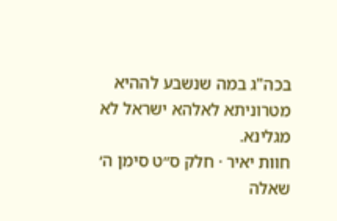בכה"ג במה שנשבע לההיא מטרוניתא לאלהא ישראל לא מגלינא.
חוות יאיר · חלק ס״ט סימן ה׳
שאלה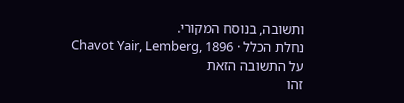ותשובה, בנוסח המקורי.
נחלת הכלל · Chavot Yair, Lemberg, 1896
על התשובה הזאת
זהו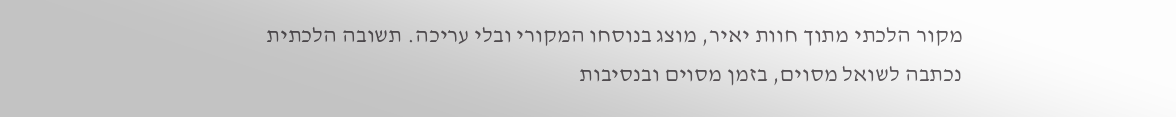מקור הלכתי מתוך חוות יאיר, מוצג בנוסחו המקורי ובלי עריכה. תשובה הלכתית נכתבה לשואל מסוים, בזמן מסוים ובנסיבות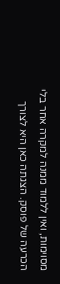מסוימות, ואין ללמוד ממנה למקרה אחר בלי הכרעה של פוסק. הצגתה כאן היא לצורך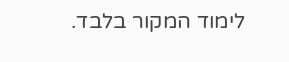לימוד המקור בלבד.